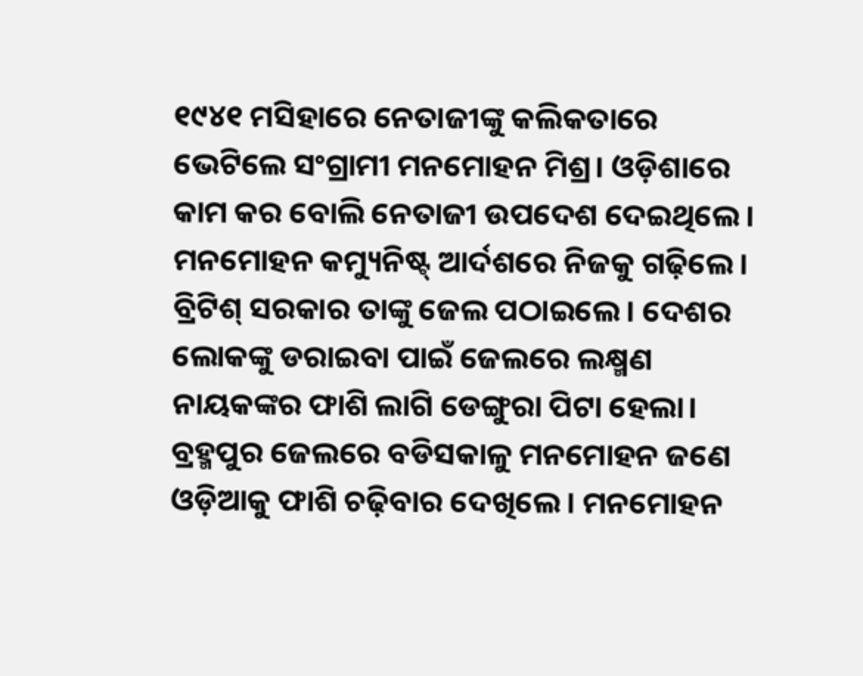୧୯୪୧ ମସିହାରେ ନେତାଜୀଙ୍କୁ କଲିକତାରେ ଭେଟିଲେ ସଂଗ୍ରାମୀ ମନମୋହନ ମିଶ୍ର। ଓଡ଼ିଶାରେ କାମ କର ବୋଲି ନେତାଜୀ ଉପଦେଶ ଦେଇଥିଲେ। ମନମୋହନ କମ୍ୟୁନିଷ୍ଟ୍ ଆର୍ଦଶରେ ନିଜକୁ ଗଢ଼ିଲେ। ବ୍ରିଟିଶ୍ ସରକାର ତାଙ୍କୁ ଜେଲ ପଠାଇଲେ। ଦେଶର ଲୋକଙ୍କୁ ଡରାଇବା ପାଇଁ ଜେଲରେ ଲକ୍ଷ୍ମଣ ନାୟକଙ୍କର ଫାଶି ଲାଗି ଡେଙ୍ଗୁରା ପିଟା ହେଲା। ବ୍ରହ୍ମପୁର ଜେଲରେ ବଡିସକାଳୁ ମନମୋହନ ଜଣେ ଓଡ଼ିଆକୁ ଫାଶି ଚଢ଼ିବାର ଦେଖିଲେ। ମନମୋହନ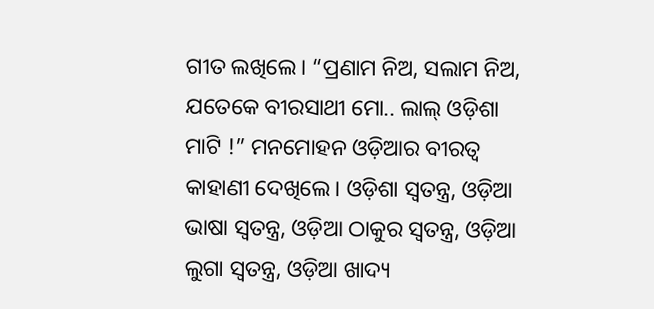ଗୀତ ଲଖିଲେ। “ପ୍ରଣାମ ନିଅ, ସଲାମ ନିଅ, ଯତେକେ ବୀରସାଥୀ ମୋ.. ଲାଲ୍ ଓଡ଼ିଶା ମାଟି !” ମନମୋହନ ଓଡ଼ିଆର ବୀରତ୍ୱ କାହାଣୀ ଦେଖିଲେ। ଓଡ଼ିଶା ସ୍ୱତନ୍ତ୍ର, ଓଡ଼ିଆ ଭାଷା ସ୍ୱତନ୍ତ୍ର, ଓଡ଼ିଆ ଠାକୁର ସ୍ୱତନ୍ତ୍ର, ଓଡ଼ିଆ ଲୁଗା ସ୍ୱତନ୍ତ୍ର, ଓଡ଼ିଆ ଖାଦ୍ୟ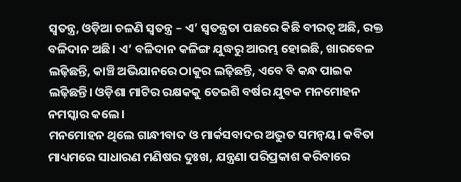ସ୍ୱତନ୍ତ୍ର, ଓଡ଼ିଆ ଚଳଣି ସ୍ୱତନ୍ତ୍ର – ଏ’ ସ୍ୱତନ୍ତ୍ରତା ପଛରେ କିଛି ବୀରତ୍ୱ ଅଛି, ରକ୍ତ ବଳିଦାନ ଅଛି। ଏ’ ବଳିଦାନ କଳିଙ୍ଗ ଯୁଦ୍ଧରୁ ଆରମ୍ଭ ହୋଇଛି, ଖାରବେଳ ଲଢ଼ିଛନ୍ତି, କାଞ୍ଚି ଅଭିଯାନରେ ଠାକୁର ଲଢ଼ିଛନ୍ତି, ଏବେ ବି କନ୍ଧ ପାଇକ ଲଢ଼ିଛନ୍ତି। ଓଡ଼ିଶା ମାଟିର ରକ୍ଷକକୁ ତେଇଶି ବର୍ଷର ଯୁବକ ମନମୋହନ ନମସ୍କାର କଲେ।
ମନମୋହନ ଥିଲେ ଗାନ୍ଧୀବାଦ ଓ ମାର୍କସବାଦର ଅଦ୍ଭୁତ ସମନ୍ବୟ। କବିତା ମାଧ୍ୟମରେ ସାଧାରଣ ମଣିଷର ଦୁଃଖ, ଯନ୍ତ୍ରଣା ପରିପ୍ରକାଶ କରିବାରେ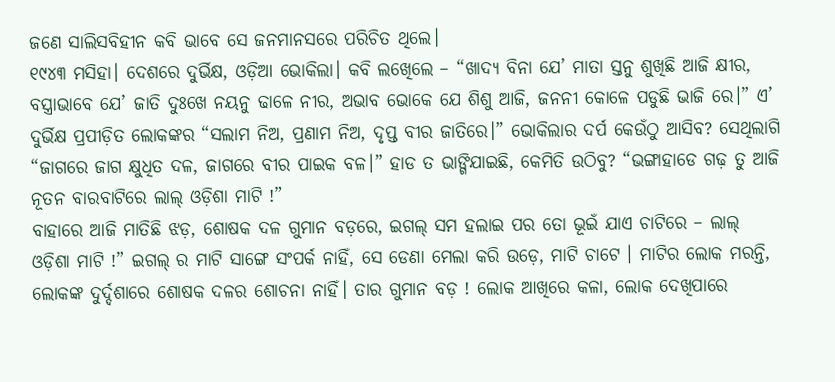ଜଣେ ସାଲିସବିହୀନ କବି ଭାବେ ସେ ଜନମାନସରେ ପରିଚିତ ଥିଲେ।
୧୯୪୩ ମସିହା। ଦେଶରେ ଦୁର୍ଭିକ୍ଷ, ଓଡ଼ିଆ ଭୋକିଲା। କବି ଲଖେିଲେ – “ଖାଦ୍ୟ ବିନା ଯେ’ ମାତା ସ୍ତନୁ ଶୁଖିଛି ଆଜି କ୍ଷୀର, ବସ୍ତ୍ରାଭାବେ ଯେ’ ଜାତି ଦୁଃଖେ ନୟନୁ ଢାଳେ ନୀର, ଅଭାବ ଭୋକେ ଯେ ଶିଶୁ ଆଜି, ଜନନୀ କୋଳେ ପଡୁଛି ଭାଜି ରେ।” ଏ’ ଦୁର୍ଭିକ୍ଷ ପ୍ରପୀଡ଼ିତ ଲୋକଙ୍କର “ସଲାମ ନିଅ, ପ୍ରଣାମ ନିଅ, ଦୃପ୍ତ ବୀର ଜାତିରେ।” ଭୋକିଲାର ଦର୍ପ କେଉଁଠୁ ଆସିବ? ସେଥିଲାଗି “ଜାଗରେ ଜାଗ କ୍ଷୁଧିତ ଦଳ, ଜାଗରେ ବୀର ପାଇକ ବଳ।” ହାଡ ତ ଭାଙ୍ଗିଯାଇଛି, କେମିତି ଉଠିବୁ? “ଭଙ୍ଗାହାଡେ ଗଢ଼ ତୁ ଆଜି ନୂତନ ବାରବାଟିରେ ଲାଲ୍ ଓଡ଼ିଶା ମାଟି !”
ବାହାରେ ଆଜି ମାତିଛି ଝଡ଼, ଶୋଷକ ଦଳ ଗୁମାନ ବଡ଼ରେ, ଇଗଲ୍ ସମ ହଲାଇ ପର ତୋ ଭୂଇଁ ଯାଏ ଚାଟିରେ – ଲାଲ୍ ଓଡ଼ିଶା ମାଟି !” ଇଗଲ୍ ର ମାଟି ସାଙ୍ଗେ ସଂପର୍କ ନାହିଁ, ସେ ଡେଣା ମେଲା କରି ଉଡ଼େ, ମାଟି ଚାଟେ । ମାଟିର ଲୋକ ମରନ୍ତି, ଲୋକଙ୍କ ଦୁର୍ଦ୍ଦଶାରେ ଶୋଷକ ଦଳର ଶୋଚନା ନାହିଁ। ତାର ଗୁମାନ ବଡ଼ ! ଲୋକ ଆଖିରେ କଳା, ଲୋକ ଦେଖିପାରେ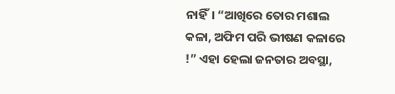ନାହିଁ। “ଆଖିରେ ତୋର ମଶାଲ କଳା, ଅଫିମ ପରି ଭୀଷଣ କଳାରେ !” ଏହା ହେଲା ଜନତାର ଅବସ୍ଥା,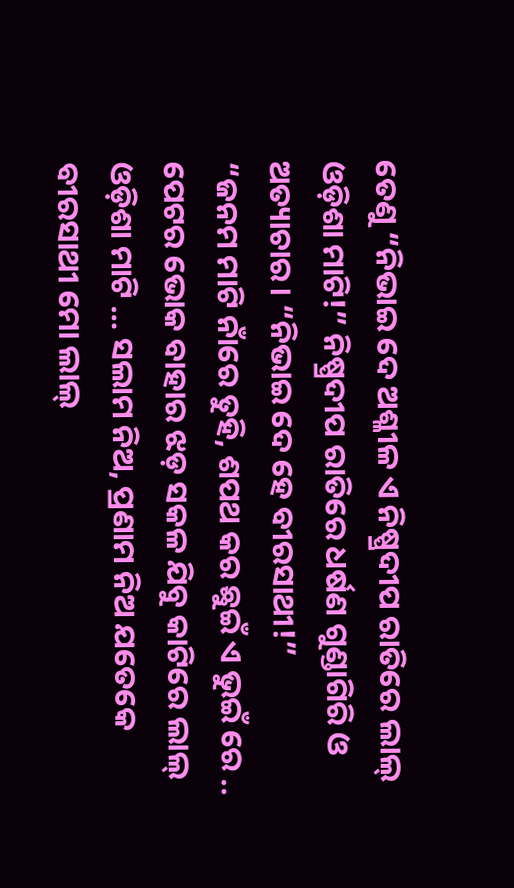ତେଣୁ “ନିଭାଇ ଦେ ଅଶ୍ଳୀଳ ଏ ନିଷ୍ପ୍ରଦୀପ ରାତିରେ ଲାଲ୍ ଓଡ଼ିଶା ମାଟି!” ନିଷ୍ପ୍ରଦୀପ ରାତିରେ ଧର୍ଷଣ ଗୁଣ୍ଡାଗିରି ଓ ଅତ୍ୟାଚାର। “ନିଭାଇ ଦେ ହେ ବୀରସାଥୀ!”
“ଜନମ ମାଟି ନାଁରେ ତୁହି, ଶପଥ କର ଛୁଇଁ ଏ ଭୁଇଁ ରେ .. ପେଟର ଭୋକ ବାହାର ଝଡ଼ ସକଳ ଯିବୁ କାଟିରେ ଲାଲ୍ ଓଡ଼ିଶା ମାଟି … ସଲାମ ନିଅ, ପ୍ରଣାମ ନିଅ ଯତେକେ ବୀରସାଥୀ ମୋ ଲାଲ୍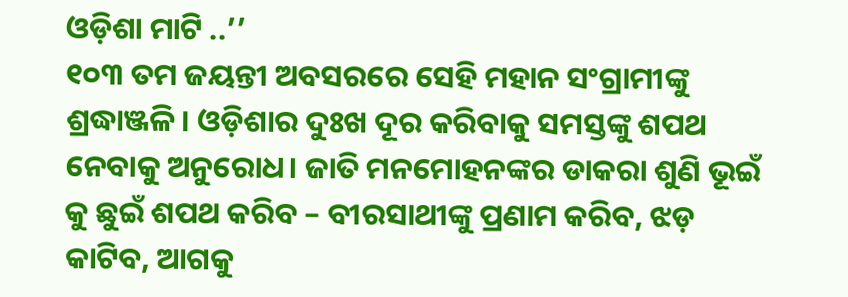ଓଡ଼ିଶା ମାଟି ..’’
୧୦୩ ତମ ଜୟନ୍ତୀ ଅବସରରେ ସେହି ମହାନ ସଂଗ୍ରାମୀଙ୍କୁ ଶ୍ରଦ୍ଧାଞ୍ଜଳି। ଓଡ଼ିଶାର ଦୁଃଖ ଦୂର କରିବାକୁ ସମସ୍ତଙ୍କୁ ଶପଥ ନେବାକୁ ଅନୁରୋଧ। ଜାତି ମନମୋହନଙ୍କର ଡାକରା ଶୁଣି ଭୂଇଁ କୁ ଛୁଇଁ ଶପଥ କରିବ – ବୀରସାଥୀଙ୍କୁ ପ୍ରଣାମ କରିବ, ଝଡ଼ କାଟିବ, ଆଗକୁ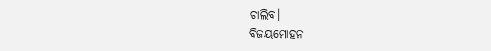ଚାଲିବ।
ବିଜୟମୋହନ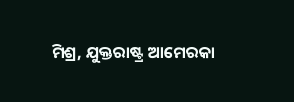ମିଶ୍ର, ଯୁକ୍ତରାଷ୍ଟ୍ର ଆମେରକା